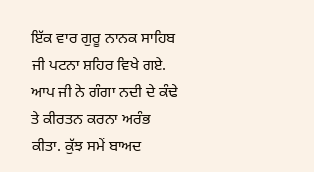ਇੱਕ ਵਾਰ ਗੁਰੂ ਨਾਨਕ ਸਾਹਿਬ ਜੀ ਪਟਨਾ ਸ਼ਹਿਰ ਵਿਖੇ ਗਏ. ਆਪ ਜੀ ਨੇ ਗੰਗਾ ਨਦੀ ਦੇ ਕੰਢੇ ਤੇ ਕੀਰਤਨ ਕਰਨਾ ਅਰੰਭ ਕੀਤਾ. ਕੁੱਝ ਸਮੇਂ ਬਾਅਦ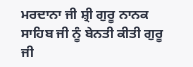ਮਰਦਾਨਾ ਜੀ ਸ਼੍ਰੀ ਗੁਰੂ ਨਾਨਕ ਸਾਹਿਬ ਜੀ ਨੂੰ ਬੇਨਤੀ ਕੀਤੀ ਗੁਰੂ ਜੀ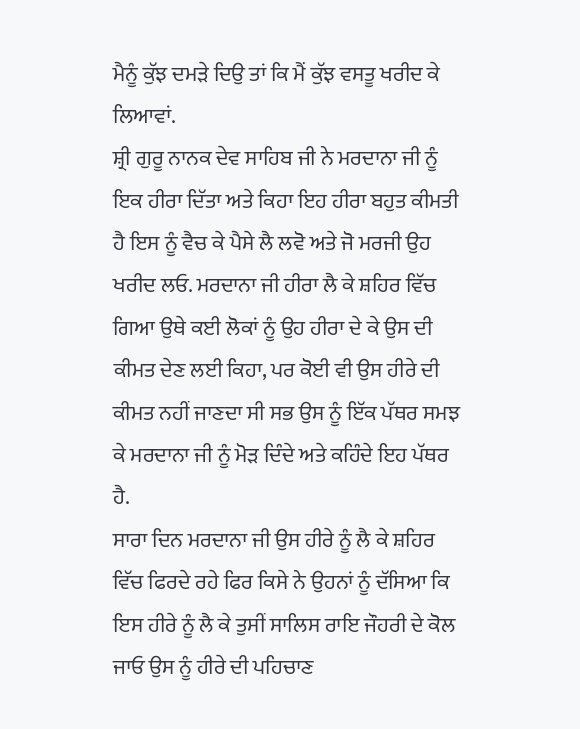ਮੈਨੂੰ ਕੁੱਝ ਦਮੜੇ ਦਿਉ ਤਾਂ ਕਿ ਮੈਂ ਕੁੱਝ ਵਸਤੂ ਖਰੀਦ ਕੇ ਲਿਆਵਾਂ.
ਸ਼੍ਰੀ ਗੁਰੂ ਨਾਨਕ ਦੇਵ ਸਾਹਿਬ ਜੀ ਨੇ ਮਰਦਾਨਾ ਜੀ ਨੂੰ ਇਕ ਹੀਰਾ ਦਿੱਤਾ ਅਤੇ ਕਿਹਾ ਇਹ ਹੀਰਾ ਬਹੁਤ ਕੀਮਤੀ ਹੈ ਇਸ ਨੂੰ ਵੈਚ ਕੇ ਪੈਸੇ ਲੈ ਲਵੋ ਅਤੇ ਜੋ ਮਰਜੀ ਉਹ ਖਰੀਦ ਲਓ. ਮਰਦਾਨਾ ਜੀ ਹੀਰਾ ਲੈ ਕੇ ਸ਼ਹਿਰ ਵਿੱਚ ਗਿਆ ਉਥੇ ਕਈ ਲੋਕਾਂ ਨੂੰ ਉਹ ਹੀਰਾ ਦੇ ਕੇ ਉਸ ਦੀ ਕੀਮਤ ਦੇਣ ਲਈ ਕਿਹਾ, ਪਰ ਕੋਈ ਵੀ ਉਸ ਹੀਰੇ ਦੀ ਕੀਮਤ ਨਹੀਂ ਜਾਣਦਾ ਸੀ ਸਭ ਉਸ ਨੂੰ ਇੱਕ ਪੱਥਰ ਸਮਝ ਕੇ ਮਰਦਾਨਾ ਜੀ ਨੂੰ ਮੋੜ ਦਿੰਦੇ ਅਤੇ ਕਹਿੰਦੇ ਇਹ ਪੱਥਰ ਹੈ.
ਸਾਰਾ ਦਿਨ ਮਰਦਾਨਾ ਜੀ ਉਸ ਹੀਰੇ ਨੂੰ ਲੈ ਕੇ ਸ਼ਹਿਰ ਵਿੱਚ ਫਿਰਦੇ ਰਹੇ ਫਿਰ ਕਿਸੇ ਨੇ ਉਹਨਾਂ ਨੂੰ ਦੱਸਿਆ ਕਿ ਇਸ ਹੀਰੇ ਨੂੰ ਲੈ ਕੇ ਤੁਸੀਂ ਸਾਲਿਸ ਰਾਇ ਜੌਹਰੀ ਦੇ ਕੋਲ ਜਾਓ ਉਸ ਨੂੰ ਹੀਰੇ ਦੀ ਪਹਿਚਾਣ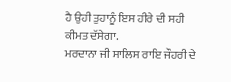ਹੈ ਉਹੀ ਤੁਹਾਨੂੰ ਇਸ ਹੀਰੇ ਦੀ ਸਹੀ ਕੀਮਤ ਦੱਸੇਗਾ.
ਮਰਦਾਨਾ ਜੀ ਸਾਲਿਸ ਰਾਇ ਜੌਹਰੀ ਦੇ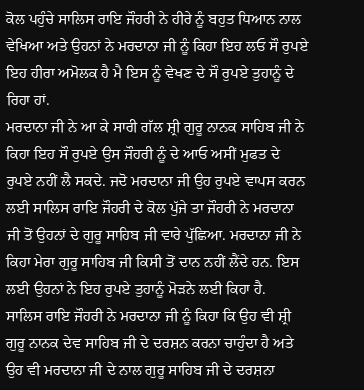ਕੋਲ ਪਹੁੰਚੇ ਸਾਲਿਸ ਰਾਇ ਜੌਹਰੀ ਨੇ ਹੀਰੇ ਨੂੰ ਬਹੁਤ ਧਿਆਨ ਨਾਲ ਵੇਖਿਆ ਅਤੇ ਉਹਨਾਂ ਨੇ ਮਰਦਾਨਾ ਜੀ ਨੂੰ ਕਿਹਾ ਇਹ ਲਓ ਸੌ ਰੁਪਏ ਇਹ ਹੀਰਾ ਅਮੋਲਕ ਹੈ ਮੈ ਇਸ ਨੂੰ ਵੇਖਣ ਦੇ ਸੌ ਰੁਪਏ ਤੁਹਾਨੂੰ ਦੇ ਰਿਹਾ ਹਾਂ.
ਮਰਦਾਨਾ ਜੀ ਨੇ ਆ ਕੇ ਸਾਰੀ ਗੱਲ ਸ਼੍ਰੀ ਗੁਰੂ ਨਾਨਕ ਸਾਹਿਬ ਜੀ ਨੇ ਕਿਹਾ ਇਹ ਸੌ ਰੁਪਏ ਉਸ ਜੌਹਰੀ ਨੂੰ ਦੇ ਆਓ ਅਸੀਂ ਮੁਫਤ ਦੇ ਰੁਪਏ ਨਹੀਂ ਲੈ ਸਕਦੇ. ਜਦੋ ਮਰਦਾਨਾ ਜੀ ਉਹ ਰੁਪਏ ਵਾਪਸ ਕਰਨ ਲਈ ਸਾਲਿਸ ਰਾਇ ਜੌਹਰੀ ਦੇ ਕੋਲ ਪੁੱਜੇ ਤਾ ਜੌਹਰੀ ਨੇ ਮਰਦਾਨਾ ਜੀ ਤੋਂ ਉਹਨਾਂ ਦੇ ਗੁਰੂ ਸਾਹਿਬ ਜੀ ਵਾਰੇ ਪੁੱਛਿਆ. ਮਰਦਾਨਾ ਜੀ ਨੇ ਕਿਹਾ ਮੇਰਾ ਗੁਰੂ ਸਾਹਿਬ ਜੀ ਕਿਸੀ ਤੋਂ ਦਾਨ ਨਹੀਂ ਲੈਂਦੇ ਹਨ. ਇਸ ਲਈ ਉਹਨਾਂ ਨੇ ਇਹ ਰੁਪਏ ਤੁਹਾਨੂੰ ਮੋੜਨੇ ਲਈ ਕਿਹਾ ਹੈ.
ਸਾਲਿਸ ਰਾਇ ਜੌਹਰੀ ਨੇ ਮਰਦਾਨਾ ਜੀ ਨੂੰ ਕਿਹਾ ਕਿ ਉਹ ਵੀ ਸ਼੍ਰੀ ਗੁਰੂ ਨਾਨਕ ਦੇਵ ਸਾਹਿਬ ਜੀ ਦੇ ਦਰਸ਼ਨ ਕਰਨਾ ਚਾਹੁੰਦਾ ਹੈ ਅਤੇ ਉਹ ਵੀ ਮਰਦਾਨਾ ਜੀ ਦੇ ਨਾਲ ਗੁਰੂ ਸਾਹਿਬ ਜੀ ਦੇ ਦਰਸ਼ਨਾ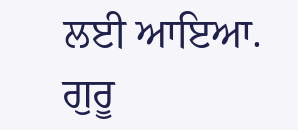ਲਈ ਆਇਆ. ਗੁਰੂ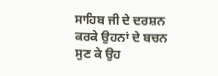ਸਾਹਿਬ ਜੀ ਦੇ ਦਰਸ਼ਨ ਕਰਕੇ ਉਹਨਾਂ ਦੇ ਬਚਨ ਸੁਣ ਕੇ ਉਹ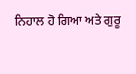ਨਿਹਾਲ ਹੋ ਗਿਆ ਅਤੇ ਗੁਰੂ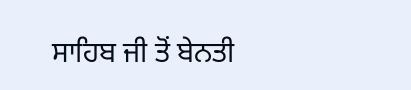ਸਾਹਿਬ ਜੀ ਤੋਂ ਬੇਨਤੀ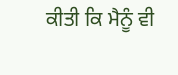ਕੀਤੀ ਕਿ ਮੈਨੂੰ ਵੀ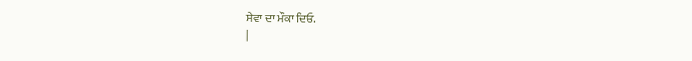ਸੇਵਾ ਦਾ ਮੌਕਾ ਦਿਓ.
|